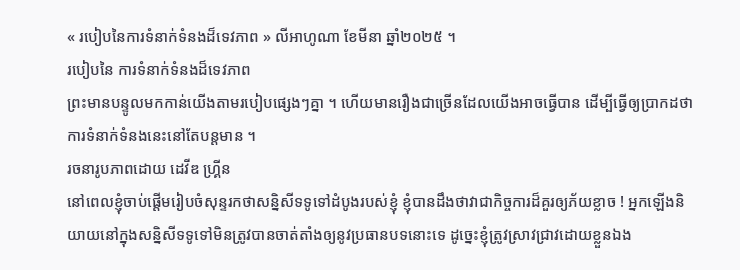« របៀបនៃការទំនាក់ទំនងដ៏ទេវភាព » លីអាហូណា ខែមីនា ឆ្នាំ២០២៥ ។
របៀបនៃ ការទំនាក់ទំនងដ៏ទេវភាព
ព្រះមានបន្ទូលមកកាន់យើងតាមរបៀបផ្សេងៗគ្នា ។ ហើយមានរឿងជាច្រើនដែលយើងអាចធ្វើបាន ដើម្បីធ្វើឲ្យប្រាកដថាការទំនាក់ទំនងនេះនៅតែបន្តមាន ។
រចនារូបភាពដោយ ដេវីឌ ហ្គ្រីន
នៅពេលខ្ញុំចាប់ផ្តើមរៀបចំសុន្ទរកថាសន្និសីទទូទៅដំបូងរបស់ខ្ញុំ ខ្ញុំបានដឹងថាវាជាកិច្ចការដ៏គួរឲ្យភ័យខ្លាច ! អ្នកឡើងនិយាយនៅក្នុងសន្និសីទទូទៅមិនត្រូវបានចាត់តាំងឲ្យនូវប្រធានបទនោះទេ ដូច្នេះខ្ញុំត្រូវស្រាវជ្រាវដោយខ្លួនឯង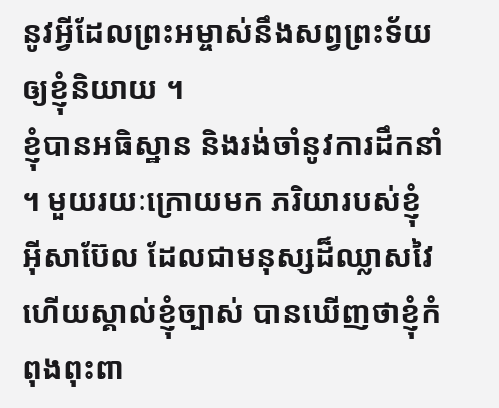នូវអ្វីដែលព្រះអម្ចាស់នឹងសព្វព្រះទ័យឲ្យខ្ញុំនិយាយ ។
ខ្ញុំបានអធិស្ឋាន និងរង់ចាំនូវការដឹកនាំ ។ មួយរយៈក្រោយមក ភរិយារបស់ខ្ញុំ អ៊ីសាប៊ែល ដែលជាមនុស្សដ៏ឈ្លាសវៃ ហើយស្គាល់ខ្ញុំច្បាស់ បានឃើញថាខ្ញុំកំពុងពុះពា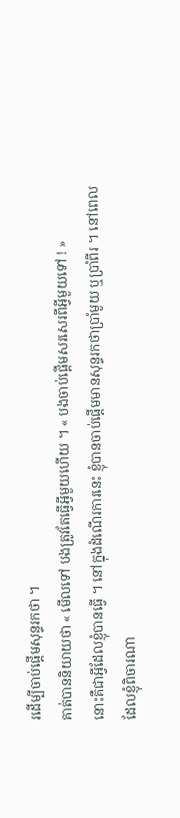រដើម្បីចាប់ផ្តើមសុន្ទរកថា ។
គាត់បាននិយាយថា « មើលទៅ បងត្រូវតែធ្វើអ្វីមួយហើយ ។ « បងចាប់ផ្តើមសរសេរពីអ្វីមួយទៅ ! »
នោះគឺជាអ្វីដែលខ្ញុំបានធ្វើ ។ នៅក្នុងដំណើរការនេះ ខ្ញុំបានចាប់ផ្តើមមានសុន្ទរកថាប្រាំមួយ ឬប្រាំពីរ ។ នៅពេលដែលខ្ញុំពិចារណា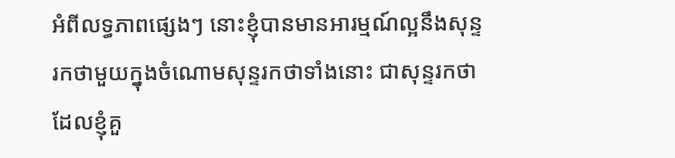អំពីលទ្ធភាពផ្សេងៗ នោះខ្ញុំបានមានអារម្មណ៍ល្អនឹងសុន្ទរកថាមួយក្នុងចំណោមសុន្ទរកថាទាំងនោះ ជាសុន្ទរកថាដែលខ្ញុំគួ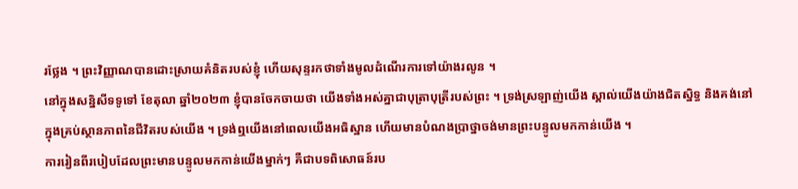រថ្លែង ។ ព្រះវិញ្ញាណបានដោះស្រាយគំនិតរបស់ខ្ញុំ ហើយសុន្ទរកថាទាំងមូលដំណើរការទៅយ៉ាងរលូន ។
នៅក្នុងសន្និសីទទូទៅ ខែតុលា ឆ្នាំ២០២៣ ខ្ញុំបានចែកចាយថា យើងទាំងអស់គ្នាជាបុត្រាបុត្រីរបស់ព្រះ ។ ទ្រង់ស្រឡាញ់យើង ស្គាល់យើងយ៉ាងជិតស្និទ្ធ និងគង់នៅក្នុងគ្រប់ស្ថានភាពនៃជីវិតរបស់យើង ។ ទ្រង់ឮយើងនៅពេលយើងអធិស្ឋាន ហើយមានបំណងប្រាថ្នាចង់មានព្រះបន្ទូលមកកាន់យើង ។
ការរៀនពីរបៀបដែលព្រះមានបន្ទូលមកកាន់យើងម្នាក់ៗ គឺជាបទពិសោធន៍រប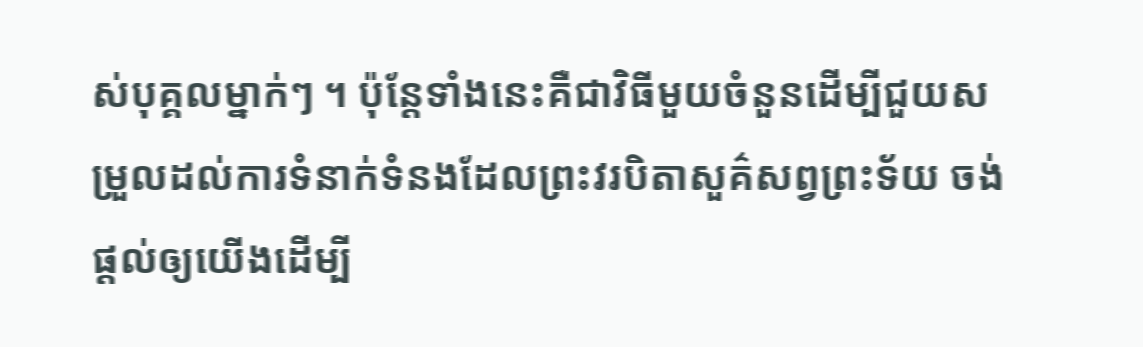ស់បុគ្គលម្នាក់ៗ ។ ប៉ុន្តែទាំងនេះគឺជាវិធីមួយចំនួនដើម្បីជួយសម្រួលដល់ការទំនាក់ទំនងដែលព្រះវរបិតាសួគ៌សព្វព្រះទ័យ ចង់ផ្តល់ឲ្យយើងដើម្បី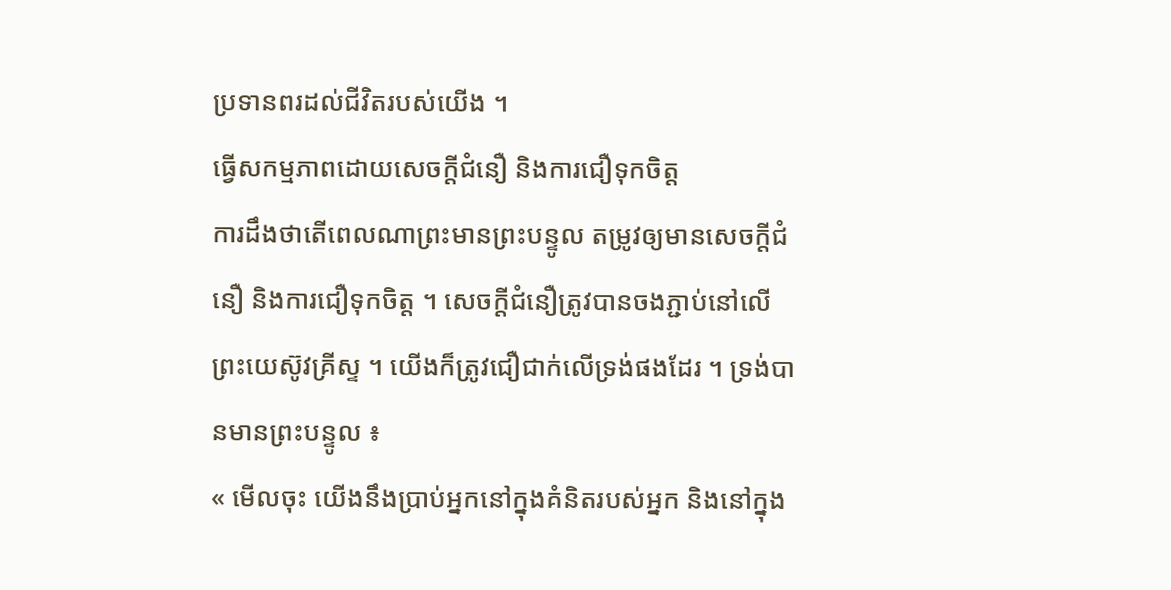ប្រទានពរដល់ជីវិតរបស់យើង ។
ធ្វើសកម្មភាពដោយសេចក្តីជំនឿ និងការជឿទុកចិត្ត
ការដឹងថាតើពេលណាព្រះមានព្រះបន្ទូល តម្រូវឲ្យមានសេចក្តីជំនឿ និងការជឿទុកចិត្ត ។ សេចក្តីជំនឿត្រូវបានចងភ្ជាប់នៅលើព្រះយេស៊ូវគ្រីស្ទ ។ យើងក៏ត្រូវជឿជាក់លើទ្រង់ផងដែរ ។ ទ្រង់បានមានព្រះបន្ទូល ៖
« មើលចុះ យើងនឹងប្រាប់អ្នកនៅក្នុងគំនិតរបស់អ្នក និងនៅក្នុង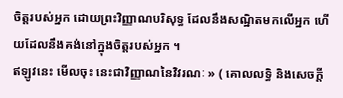ចិត្តរបស់អ្នក ដោយព្រះវិញ្ញាណបរិសុទ្ធ ដែលនឹងសណ្ឋិតមកលើអ្នក ហើយដែលនឹងគង់នៅក្នុងចិត្តរបស់អ្នក ។
ឥឡូវនេះ មើលចុះ នេះជាវិញ្ញាណនៃវិវរណៈ » ( គោលលទ្ធិ និងសេចក្ដី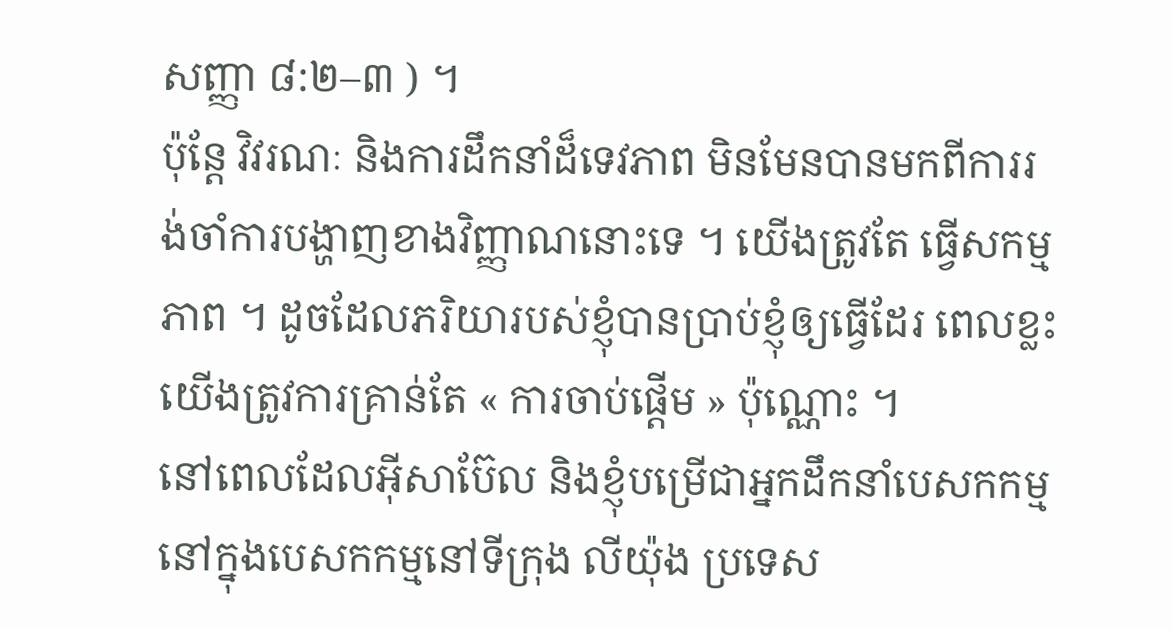សញ្ញា ៨:២–៣ ) ។
ប៉ុន្តែ វិវរណៈ និងការដឹកនាំដ៏ទេវភាព មិនមែនបានមកពីការរង់ចាំការបង្ហាញខាងវិញ្ញាណនោះទេ ។ យើងត្រូវតែ ធ្វើសកម្មភាព ។ ដូចដែលភរិយារបស់ខ្ញុំបានប្រាប់ខ្ញុំឲ្យធ្វើដែរ ពេលខ្លះយើងត្រូវការគ្រាន់តែ « ការចាប់ផ្តើម » ប៉ុណ្ណោះ ។
នៅពេលដែលអ៊ីសាប៊ែល និងខ្ញុំបម្រើជាអ្នកដឹកនាំបេសកកម្មនៅក្នុងបេសកកម្មនៅទីក្រុង លីយ៉ុង ប្រទេស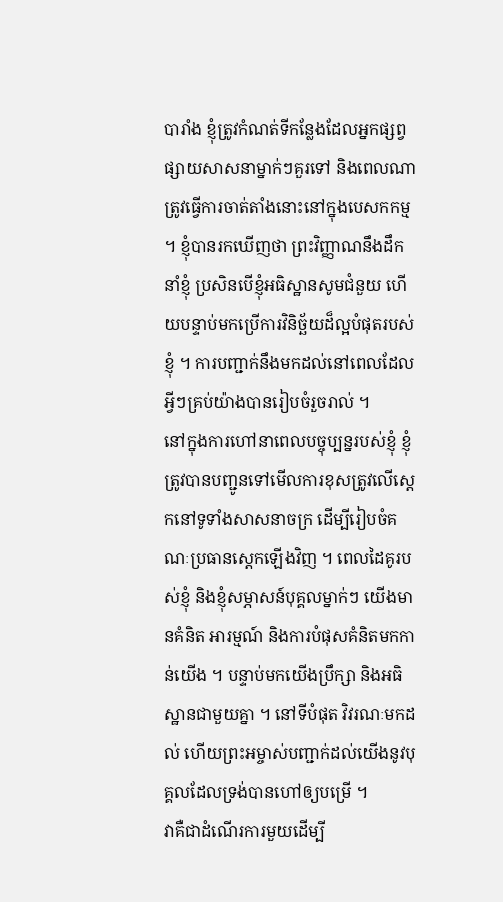បារាំង ខ្ញុំត្រូវកំណត់ទីកន្លែងដែលអ្នកផ្សព្វផ្សាយសាសនាម្នាក់ៗគួរទៅ និងពេលណាត្រូវធ្វើការចាត់តាំងនោះនៅក្នុងបេសកកម្ម ។ ខ្ញុំបានរកឃើញថា ព្រះវិញ្ញាណនឹងដឹកនាំខ្ញុំ ប្រសិនបើខ្ញុំអធិស្ឋានសូមជំនួយ ហើយបន្ទាប់មកប្រើការវិនិច្ឆ័យដ៏ល្អបំផុតរបស់ខ្ញុំ ។ ការបញ្ជាក់នឹងមកដល់នៅពេលដែលអ្វីៗគ្រប់យ៉ាងបានរៀបចំរួចរាល់ ។
នៅក្នុងការហៅនាពេលបច្ចុប្បន្នរបស់ខ្ញុំ ខ្ញុំត្រូវបានបញ្ជូនទៅមើលការខុសត្រូវលើស្តេកនៅទូទាំងសាសនាចក្រ ដើម្បីរៀបចំគណៈប្រធានស្តេកឡើងវិញ ។ ពេលដៃគូរបស់ខ្ញុំ និងខ្ញុំសម្ភាសន៍បុគ្គលម្នាក់ៗ យើងមានគំនិត អារម្មណ៍ និងការបំផុសគំនិតមកកាន់យើង ។ បន្ទាប់មកយើងប្រឹក្សា និងអធិស្ឋានជាមួយគ្នា ។ នៅទីបំផុត វិវរណៈមកដល់ ហើយព្រះអម្ចាស់បញ្ជាក់ដល់យើងនូវបុគ្គលដែលទ្រង់បានហៅឲ្យបម្រើ ។
វាគឺជាដំណើរការមួយដើម្បី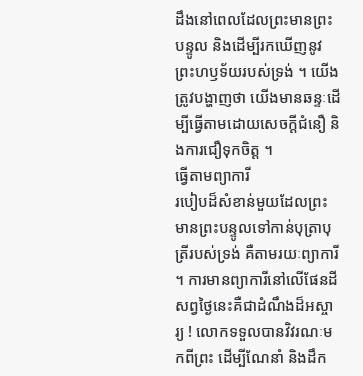ដឹងនៅពេលដែលព្រះមានព្រះបន្ទូល និងដើម្បីរកឃើញនូវព្រះហឫទ័យរបស់ទ្រង់ ។ យើងត្រូវបង្ហាញថា យើងមានឆន្ទៈដើម្បីធ្វើតាមដោយសេចក្តីជំនឿ និងការជឿទុកចិត្ត ។
ធ្វើតាមព្យាការី
របៀបដ៏សំខាន់មួយដែលព្រះមានព្រះបន្ទូលទៅកាន់បុត្រាបុត្រីរបស់ទ្រង់ គឺតាមរយៈព្យាការី ។ ការមានព្យាការីនៅលើផែនដីសព្វថ្ងៃនេះគឺជាដំណឹងដ៏អស្ចារ្យ ! លោកទទួលបានវិវរណៈមកពីព្រះ ដើម្បីណែនាំ និងដឹក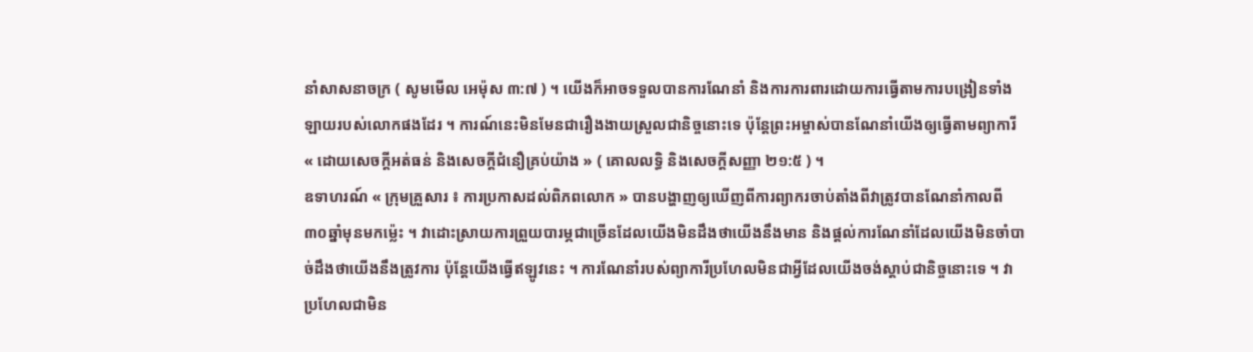នាំសាសនាចក្រ ( សូមមើល អេម៉ុស ៣:៧ ) ។ យើងក៏អាចទទួលបានការណែនាំ និងការការពារដោយការធ្វើតាមការបង្រៀនទាំងឡាយរបស់លោកផងដែរ ។ ការណ៍នេះមិនមែនជារឿងងាយស្រួលជានិច្ចនោះទេ ប៉ុន្តែព្រះអម្ចាស់បានណែនាំយើងឲ្យធ្វើតាមព្យាការី « ដោយសេចក្ដីអត់ធន់ និងសេចក្ដីជំនឿគ្រប់យ៉ាង » ( គោលលទ្ធិ និងសេចក្ដីសញ្ញា ២១:៥ ) ។
ឧទាហរណ៍ « ក្រុមគ្រួសារ ៖ ការប្រកាសដល់ពិភពលោក » បានបង្ហាញឲ្យឃើញពីការព្យាករចាប់តាំងពីវាត្រូវបានណែនាំកាលពី ៣០ឆ្នាំមុនមកម្ល៉េះ ។ វាដោះស្រាយការព្រួយបារម្ភជាច្រើនដែលយើងមិនដឹងថាយើងនឹងមាន និងផ្តល់ការណែនាំដែលយើងមិនចាំបាច់ដឹងថាយើងនឹងត្រូវការ ប៉ុន្តែយើងធ្វើឥឡូវនេះ ។ ការណែនាំរបស់ព្យាការីប្រហែលមិនជាអ្វីដែលយើងចង់ស្តាប់ជានិច្ចនោះទេ ។ វាប្រហែលជាមិន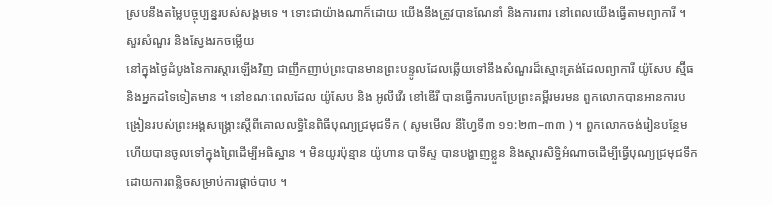ស្របនឹងតម្លៃបច្ចុប្បន្នរបស់សង្គមទេ ។ ទោះជាយ៉ាងណាក៏ដោយ យើងនឹងត្រូវបានណែនាំ និងការពារ នៅពេលយើងធ្វើតាមព្យាការី ។
សួរសំណួរ និងស្វែងរកចម្លើយ
នៅក្នុងថ្ងៃដំបូងនៃការស្តារឡើងវិញ ជាញឹកញាប់ព្រះបានមានព្រះបន្ទូលដែលឆ្លើយទៅនឹងសំណួរដ៏ស្មោះត្រង់ដែលព្យាការី យ៉ូសែប ស្ម៊ីធ និងអ្នកដទៃទៀតមាន ។ នៅខណៈពេលដែល យ៉ូសែប និង អូលីវើរ ខៅឌើរី បានធ្វើការបកប្រែព្រះគម្ពីរមរមន ពួកលោកបានអានការបង្រៀនរបស់ព្រះអង្គសង្គ្រោះស្តីពីគោលលទ្ធិនៃពិធីបុណ្យជ្រមុជទឹក ( សូមមើល នីហ្វៃទី៣ ១១:២៣–៣៣ ) ។ ពួកលោកចង់រៀនបន្ថែម ហើយបានចូលទៅក្នុងព្រៃដើម្បីអធិស្ឋាន ។ មិនយូរប៉ុន្មាន យ៉ូហាន បាទីស្ទ បានបង្ហាញខ្លួន និងស្តារសិទ្ធិអំណាចដើម្បីធ្វើបុណ្យជ្រមុជទឹកដោយការពន្លិចសម្រាប់ការផ្ដាច់បាប ។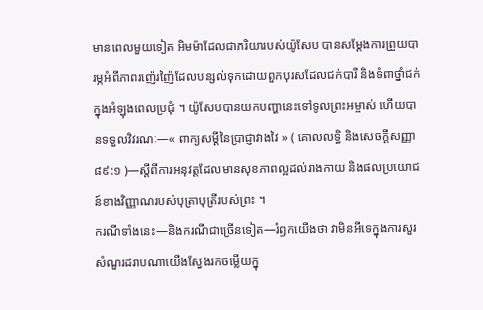មានពេលមួយទៀត អិមម៉ាដែលជាភរិយារបស់យ៉ូសែប បានសម្តែងការព្រួយបារម្ភអំពីភាពរញ៉េរញ៉ៃដែលបន្សល់ទុកដោយពួកបុរសដែលជក់បារី និងទំពាថ្នាំជក់ក្នុងអំឡុងពេលប្រជុំ ។ យ៉ូសែបបានយកបញ្ហានេះទៅទូលព្រះអម្ចាស់ ហើយបានទទួលវិវរណៈ—« ពាក្យសម្ដីនៃប្រាជ្ញាវាងវៃ » ( គោលលទ្ធិ និងសេចក្ដីសញ្ញា ៨៩:១ )—ស្តីពីការអនុវត្តដែលមានសុខភាពល្អដល់រាងកាយ និងផលប្រយោជន៍ខាងវិញ្ញាណរបស់បុត្រាបុត្រីរបស់ព្រះ ។
ករណីទាំងនេះ—និងករណីជាច្រើនទៀត—រំឭកយើងថា វាមិនអីទេក្នុងការសួរសំណួរដរាបណាយើងស្វែងរកចម្លើយក្នុ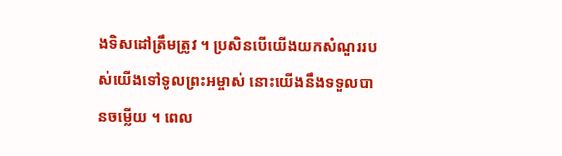ងទិសដៅត្រឹមត្រូវ ។ ប្រសិនបើយើងយកសំណួររបស់យើងទៅទូលព្រះអម្ចាស់ នោះយើងនឹងទទួលបានចម្លើយ ។ ពេល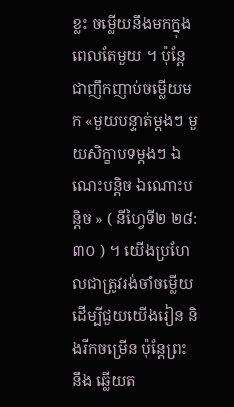ខ្លះ ចម្លើយនឹងមកក្នុងពេលតែមួយ ។ ប៉ុន្តែ ជាញឹកញាប់ចម្លើយមក «មួយបន្ទាត់ម្ដងៗ មួយសិក្ខាបទម្តងៗ ឯណេះបន្តិច ឯណោះបន្តិច » ( នីហ្វៃទី២ ២៨:៣០ ) ។ យើងប្រហែលជាត្រូវរង់ចាំចម្លើយដើម្បីជួយយើងរៀន និងរីកចម្រើន ប៉ុន្តែព្រះ នឹង ឆ្លើយត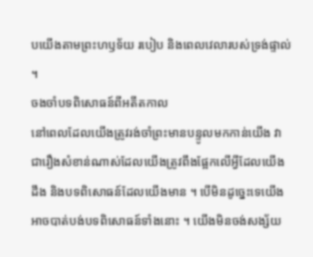បយើងតាមព្រះហឫទ័យ របៀប និងពេលវេលារបស់ទ្រង់ផ្ទាល់ ។
ចងចាំបទពិសោធន៍ពីអតីតកាល
នៅពេលដែលយើងត្រូវរង់ចាំព្រះមានបន្ទូលមកកាន់យើង វាជារឿងសំខាន់ណាស់ដែលយើងត្រូវពឹងផ្អែកលើអ្វីដែលយើងដឹង និងបទពិសោធន៍ដែលយើងមាន ។ បើមិនដូច្នេះទេយើងអាចបាត់បង់បទពិសោធន៍ទាំងនោះ ។ យើងមិនចង់សង្ស័យ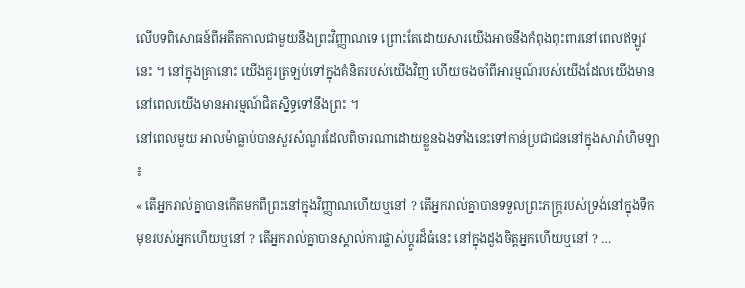លើបទពិសោធន៍ពីអតីតកាលជាមួយនឹងព្រះវិញ្ញាណទេ ព្រោះតែដោយសារយើងអាចនឹងកំពុងពុះពារនៅពេលឥឡូវនេះ ។ នៅក្នុងគ្រានោះ យើងគួរត្រឡប់ទៅក្នុងគំនិតរបស់យើងវិញ ហើយចងចាំពីអារម្មណ៍របស់យើងដែលយើងមាននៅពេលយើងមានអារម្មណ៍ជិតស្និទ្ធទៅនឹងព្រះ ។
នៅពេលមួយ អាលម៉ាធ្លាប់បានសួរសំណួរដែលពិចារណាដោយខ្លួនឯងទាំងនេះទៅកាន់ប្រជាជននៅក្នុងសារ៉ាហិមឡា ៖
« តើអ្នករាល់គ្នាបានកើតមកពីព្រះនៅក្នុងវិញ្ញាណហើយឬនៅ ? តើអ្នករាល់គ្នាបានទទួលព្រះភក្ត្ររបស់ទ្រង់នៅក្នុងទឹកមុខរបស់អ្នកហើយឬនៅ ? តើអ្នករាល់គ្នាបានស្គាល់ការផ្លាស់ប្ដូរដ៏ធំនេះ នៅក្នុងដួងចិត្តអ្នកហើយឬនៅ ? …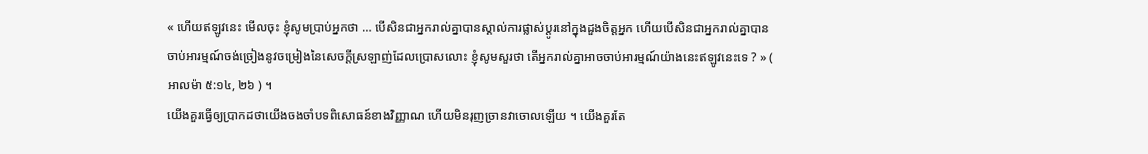« ហើយឥឡូវនេះ មើលចុះ ខ្ញុំសូមប្រាប់អ្នកថា … បើសិនជាអ្នករាល់គ្នាបានស្គាល់ការផ្លាស់ប្ដូរនៅក្នុងដួងចិត្តអ្នក ហើយបើសិនជាអ្នករាល់គ្នាបានចាប់អារម្មណ៍ចង់ច្រៀងនូវចម្រៀងនៃសេចក្ដីស្រឡាញ់ដែលប្រោសលោះ ខ្ញុំសូមសួរថា តើអ្នករាល់គ្នាអាចចាប់អារម្មណ៍យ៉ាងនេះឥឡូវនេះទេ ? » ( អាលម៉ា ៥:១៤, ២៦ ) ។
យើងគួរធ្វើឲ្យប្រាកដថាយើងចងចាំបទពិសោធន៍ខាងវិញ្ញាណ ហើយមិនរុញច្រានវាចោលឡើយ ។ យើងគួរតែ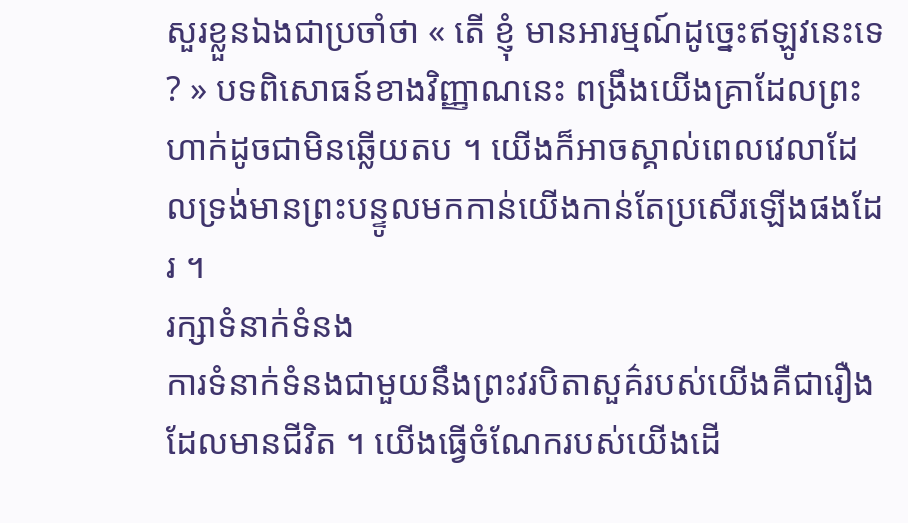សួរខ្លួនឯងជាប្រចាំថា « តើ ខ្ញុំ មានអារម្មណ៍ដូច្នេះឥឡូវនេះទេ ? » បទពិសោធន៍ខាងវិញ្ញាណនេះ ពង្រឹងយើងគ្រាដែលព្រះហាក់ដូចជាមិនឆ្លើយតប ។ យើងក៏អាចស្គាល់ពេលវេលាដែលទ្រង់មានព្រះបន្ទូលមកកាន់យើងកាន់តែប្រសើរឡើងផងដែរ ។
រក្សាទំនាក់ទំនង
ការទំនាក់ទំនងជាមួយនឹងព្រះវរបិតាសួគ៌របស់យើងគឺជារឿងដែលមានជីវិត ។ យើងធ្វើចំណែករបស់យើងដើ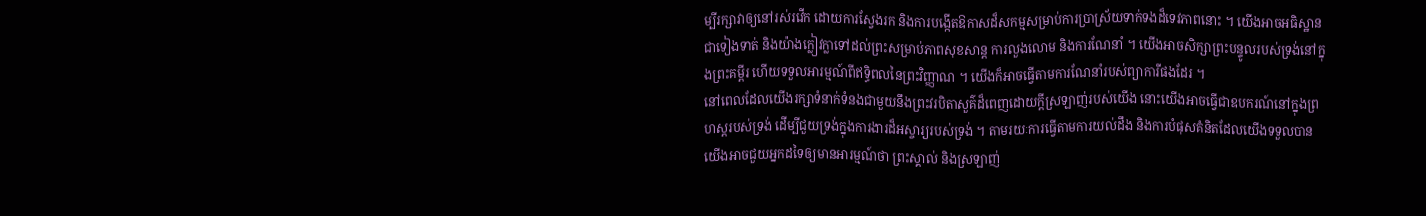ម្បីរក្សាវាឲ្យនៅរស់រវើក ដោយការស្វែងរក និងការបង្កើតឱកាសដ៏សកម្មសម្រាប់ការប្រាស្រ័យទាក់ទងដ៏ទេវភាពនោះ ។ យើងអាចអធិស្ឋានជាទៀងទាត់ និងយ៉ាងក្លៀវក្លាទៅដល់ព្រះសម្រាប់ភាពសុខសាន្ត ការលួងលោម និងការណែនាំ ។ យើងអាចសិក្សាព្រះបន្ទូលរបស់ទ្រង់នៅក្នុងព្រះគម្ពីរ ហើយទទួលអារម្មណ៍ពីឥទ្ធិពលនៃព្រះវិញ្ញាណ ។ យើងក៏អាចធ្វើតាមការណែនាំរបស់ព្យាការីផងដែរ ។
នៅពេលដែលយើងរក្សាទំនាក់ទំនងជាមួយនឹងព្រះវរបិតាសួគ៌ដ៏ពេញដោយក្តីស្រឡាញ់របស់យើង នោះយើងអាចធ្វើជាឧបករណ៍នៅក្នុងព្រហស្ដរបស់ទ្រង់ ដើម្បីជួយទ្រង់ក្នុងការងារដ៏អស្ចារ្យរបស់ទ្រង់ ។ តាមរយៈការធ្វើតាមការយល់ដឹង និងការបំផុសគំនិតដែលយើងទទួលបាន យើងអាចជួយអ្នកដទៃឲ្យមានអារម្មណ៍ថា ព្រះស្គាល់ និងស្រឡាញ់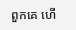ពួកគេ ហើ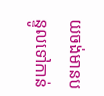យចង់មានបន្ទូលទៅកាន់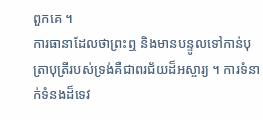ពួកគេ ។
ការធានាដែលថាព្រះឮ និងមានបន្ទូលទៅកាន់បុត្រាបុត្រីរបស់ទ្រង់គឺជាពរជ័យដ៏អស្ចារ្យ ។ ការទំនាក់ទំនងដ៏ទេវ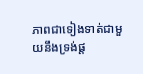ភាពជាទៀងទាត់ជាមួយនឹងទ្រង់ផ្ត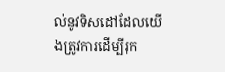ល់នូវទិសដៅដែលយើងត្រូវការដើម្បីរុក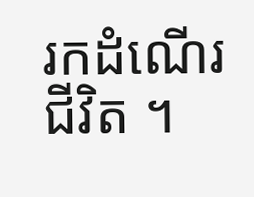រកដំណើរជីវិត ។